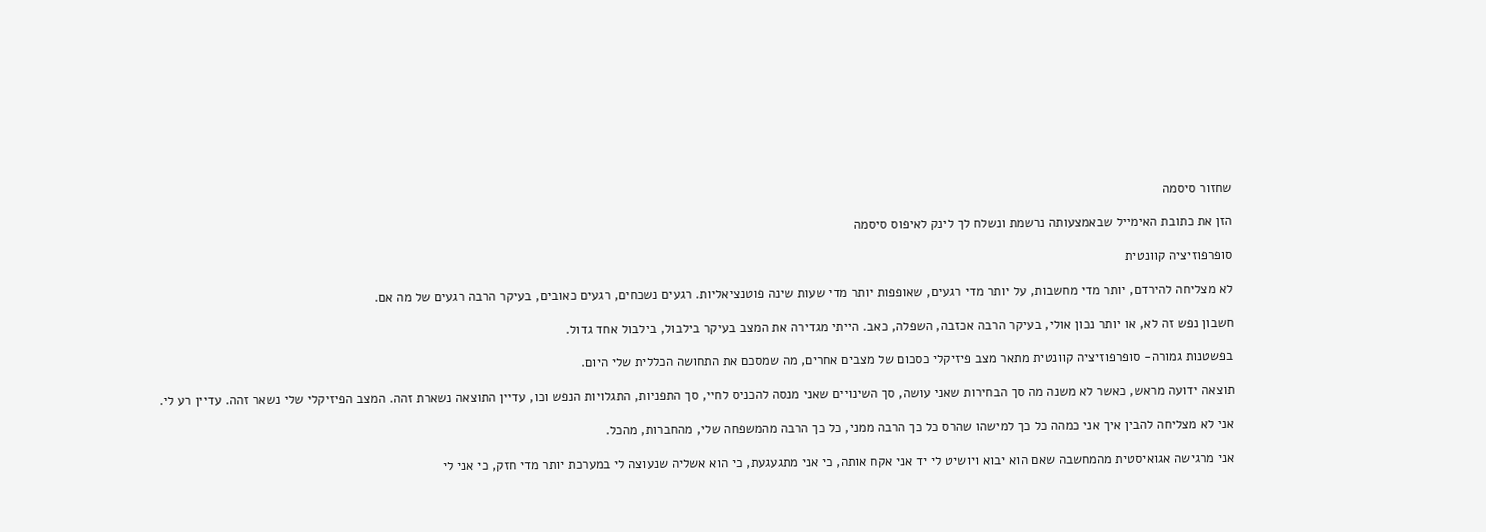שחזור סיסמה

הזן את כתובת האימייל שבאמצעותה נרשמת ונשלח לך לינק לאיפוס סיסמה

סופרפוזיציה קוונטית

לא מצליחה להירדם, יותר מדי מחשבות, על יותר מדי רגעים, שאופפות יותר מדי שעות שינה פוטנציאליות. רגעים נשכחים, רגעים כאובים, בעיקר הרבה רגעים של מה אם.

חשבון נפש זה לא, או יותר נכון אולי, בעיקר הרבה אכזבה, השפלה, כאב. הייתי מגדירה את המצב בעיקר בילבול, בילבול אחד גדול.

בפשטנות גמורה- סופרפוזיציה קוונטית מתאר מצב פיזיקלי כסכום של מצבים אחרים, מה שמסכם את התחושה הכללית שלי היום.

תוצאה ידועה מראש, כאשר לא משנה מה סך הבחירות שאני עושה, סך השינויים שאני מנסה להכניס לחיי, סך התפניות, התגלויות הנפש וכו, עדיין התוצאה נשארת זהה. המצב הפיזיקלי שלי נשאר זהה. עדיין רע לי.

אני לא מצליחה להבין איך אני כמהה כל כך למישהו שהרס כל כך הרבה ממני, כל כך הרבה מהמשפחה שלי, מהחברות, מהכל.

אני מרגישה אגואיסטית מהמחשבה שאם הוא יבוא ויושיט לי יד אני אקח אותה, כי אני מתגעגעת, כי הוא אשליה שנעוצה לי במערכת יותר מדי חזק, כי אני לי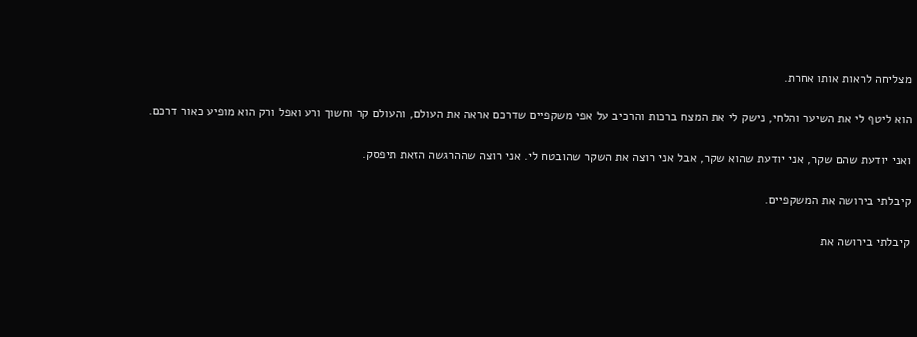מצליחה לראות אותו אחרת.

הוא ליטף לי את השיער והלחי, נישק לי את המצח ברכות והרכיב על אפי משקפיים שדרכם אראה את העולם, והעולם קר וחשוך ורע ואפל ורק הוא מופיע כאור דרכם.

ואני יודעת שהם שקר, אני יודעת שהוא שקר, אבל אני רוצה את השקר שהובטח לי. אני רוצה שההרגשה הזאת תיפסק.

קיבלתי בירושה את המשקפיים.

קיבלתי בירושה את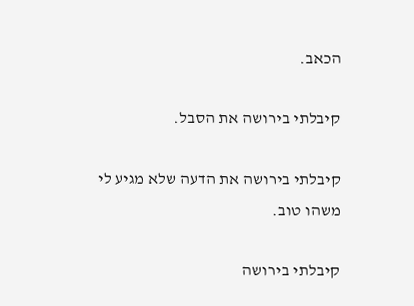הכאב.

קיבלתי בירושה את הסבל.

קיבלתי בירושה את הדעה שלא מגיע לי משהו טוב.

קיבלתי בירושה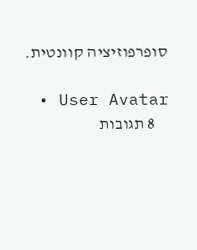סופרפוזיציה קוונטית.

  • User Avatar
    8 תגובות